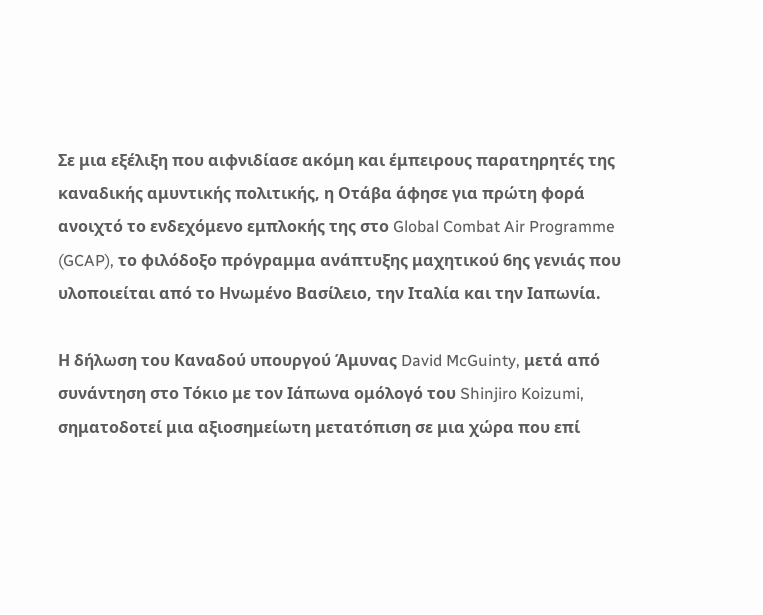Σε μια εξέλιξη που αιφνιδίασε ακόμη και έμπειρους παρατηρητές της καναδικής αμυντικής πολιτικής, η Οτάβα άφησε για πρώτη φορά ανοιχτό το ενδεχόμενο εμπλοκής της στο Global Combat Air Programme (GCAP), το φιλόδοξο πρόγραμμα ανάπτυξης μαχητικού 6ης γενιάς που υλοποιείται από το Ηνωμένο Βασίλειο, την Ιταλία και την Ιαπωνία.

Η δήλωση του Καναδού υπουργού Άμυνας David McGuinty, μετά από συνάντηση στο Τόκιο με τον Ιάπωνα ομόλογό του Shinjiro Koizumi, σηματοδοτεί μια αξιοσημείωτη μετατόπιση σε μια χώρα που επί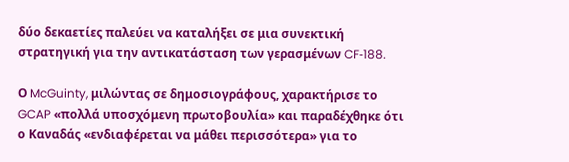δύο δεκαετίες παλεύει να καταλήξει σε μια συνεκτική στρατηγική για την αντικατάσταση των γερασμένων CF‑188.

Ο McGuinty, μιλώντας σε δημοσιογράφους, χαρακτήρισε το GCAP «πολλά υποσχόμενη πρωτοβουλία» και παραδέχθηκε ότι ο Καναδάς «ενδιαφέρεται να μάθει περισσότερα» για το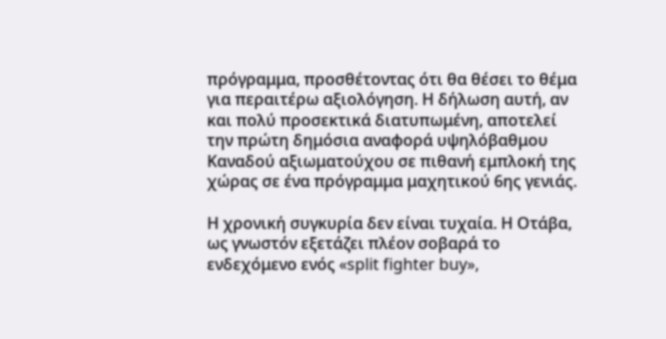πρόγραμμα, προσθέτοντας ότι θα θέσει το θέμα για περαιτέρω αξιολόγηση. Η δήλωση αυτή, αν και πολύ προσεκτικά διατυπωμένη, αποτελεί την πρώτη δημόσια αναφορά υψηλόβαθμου Καναδού αξιωματούχου σε πιθανή εμπλοκή της χώρας σε ένα πρόγραμμα μαχητικού 6ης γενιάς.

Η χρονική συγκυρία δεν είναι τυχαία. Η Οτάβα, ως γνωστόν εξετάζει πλέον σοβαρά το ενδεχόμενο ενός «split fighter buy»,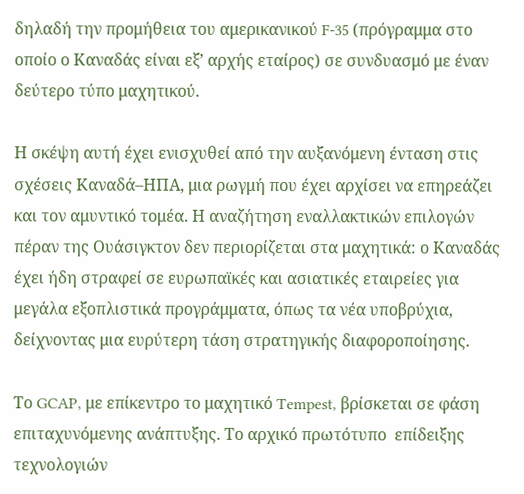δηλαδή την προμήθεια του αμερικανικού F‑35 (πρόγραμμα στο οποίο ο Καναδάς είναι εξ’ αρχής εταίρος) σε συνδυασμό με έναν δεύτερο τύπο μαχητικού.

Η σκέψη αυτή έχει ενισχυθεί από την αυξανόμενη ένταση στις σχέσεις Καναδά–ΗΠΑ, μια ρωγμή που έχει αρχίσει να επηρεάζει και τον αμυντικό τομέα. Η αναζήτηση εναλλακτικών επιλογών πέραν της Ουάσιγκτον δεν περιορίζεται στα μαχητικά: ο Καναδάς έχει ήδη στραφεί σε ευρωπαϊκές και ασιατικές εταιρείες για μεγάλα εξοπλιστικά προγράμματα, όπως τα νέα υποβρύχια, δείχνοντας μια ευρύτερη τάση στρατηγικής διαφοροποίησης.

Το GCAP, με επίκεντρο το μαχητικό Tempest, βρίσκεται σε φάση επιταχυνόμενης ανάπτυξης. Το αρχικό πρωτότυπο  επίδειξης τεχνολογιών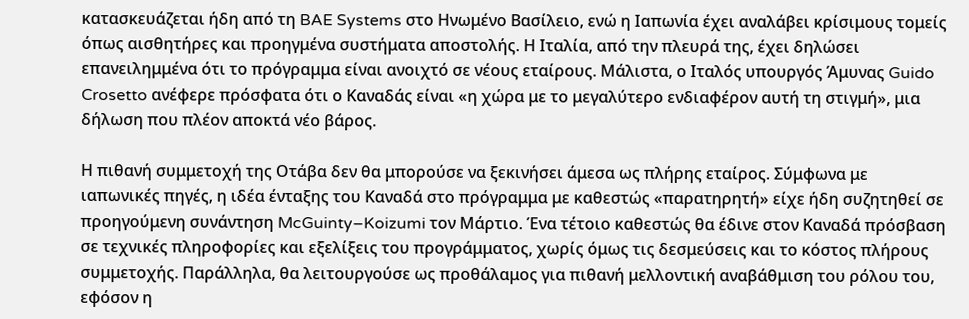κατασκευάζεται ήδη από τη BAE Systems στο Ηνωμένο Βασίλειο, ενώ η Ιαπωνία έχει αναλάβει κρίσιμους τομείς όπως αισθητήρες και προηγμένα συστήματα αποστολής. Η Ιταλία, από την πλευρά της, έχει δηλώσει επανειλημμένα ότι το πρόγραμμα είναι ανοιχτό σε νέους εταίρους. Μάλιστα, ο Ιταλός υπουργός Άμυνας Guido Crosetto ανέφερε πρόσφατα ότι ο Καναδάς είναι «η χώρα με το μεγαλύτερο ενδιαφέρον αυτή τη στιγμή», μια δήλωση που πλέον αποκτά νέο βάρος.

Η πιθανή συμμετοχή της Οτάβα δεν θα μπορούσε να ξεκινήσει άμεσα ως πλήρης εταίρος. Σύμφωνα με ιαπωνικές πηγές, η ιδέα ένταξης του Καναδά στο πρόγραμμα με καθεστώς «παρατηρητή» είχε ήδη συζητηθεί σε προηγούμενη συνάντηση McGuinty–Koizumi τον Μάρτιο. Ένα τέτοιο καθεστώς θα έδινε στον Καναδά πρόσβαση σε τεχνικές πληροφορίες και εξελίξεις του προγράμματος, χωρίς όμως τις δεσμεύσεις και το κόστος πλήρους συμμετοχής. Παράλληλα, θα λειτουργούσε ως προθάλαμος για πιθανή μελλοντική αναβάθμιση του ρόλου του, εφόσον η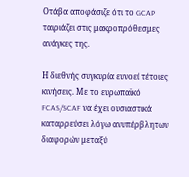Οτάβα αποφάσιζε ότι το GCAP ταιριάζει στις μακροπρόθεσμες ανάγκες της.

Η διεθνής συγκυρία ευνοεί τέτοιες κινήσεις. Με το ευρωπαϊκό FCAS/SCAF να έχει ουσιαστικά καταρρεύσει λόγω ανυπέρβλητων διαφορών μεταξύ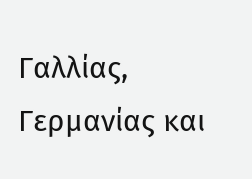Γαλλίας, Γερμανίας και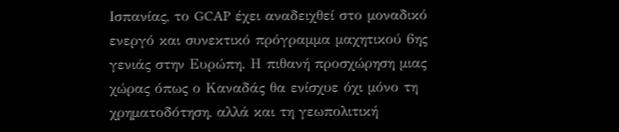Ισπανίας, το GCAP έχει αναδειχθεί στο μοναδικό ενεργό και συνεκτικό πρόγραμμα μαχητικού 6ης γενιάς στην Ευρώπη. Η πιθανή προσχώρηση μιας χώρας όπως ο Καναδάς θα ενίσχυε όχι μόνο τη χρηματοδότηση, αλλά και τη γεωπολιτική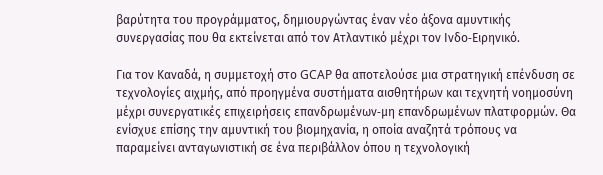βαρύτητα του προγράμματος, δημιουργώντας έναν νέο άξονα αμυντικής συνεργασίας που θα εκτείνεται από τον Ατλαντικό μέχρι τον Ινδο‑Ειρηνικό.

Για τον Καναδά, η συμμετοχή στο GCAP θα αποτελούσε μια στρατηγική επένδυση σε τεχνολογίες αιχμής, από προηγμένα συστήματα αισθητήρων και τεχνητή νοημοσύνη μέχρι συνεργατικές επιχειρήσεις επανδρωμένων‑μη επανδρωμένων πλατφορμών. Θα ενίσχυε επίσης την αμυντική του βιομηχανία, η οποία αναζητά τρόπους να παραμείνει ανταγωνιστική σε ένα περιβάλλον όπου η τεχνολογική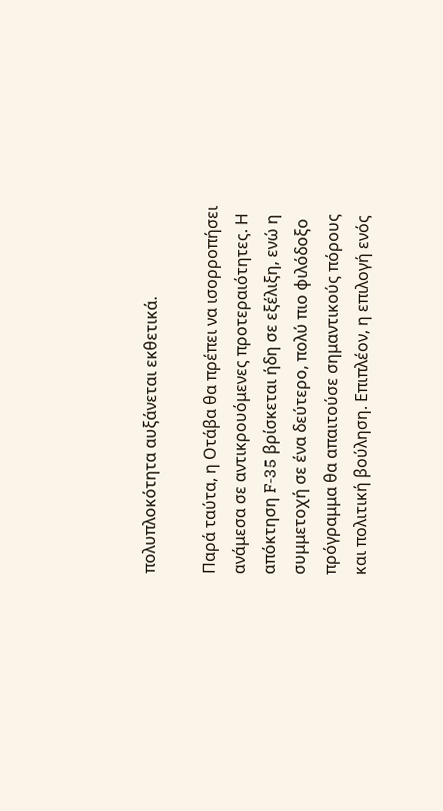πολυπλοκότητα αυξάνεται εκθετικά.

Παρά ταύτα, η Οτάβα θα πρέπει να ισορροπήσει ανάμεσα σε αντικρουόμενες προτεραιότητες. Η απόκτηση F‑35 βρίσκεται ήδη σε εξέλιξη, ενώ η συμμετοχή σε ένα δεύτερο, πολύ πιο φιλόδοξο πρόγραμμα θα απαιτούσε σημαντικούς πόρους και πολιτική βούληση. Επιπλέον, η επιλογή ενός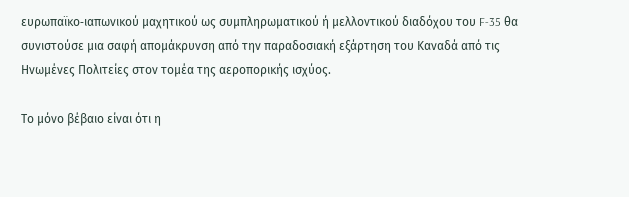ευρωπαϊκο‑ιαπωνικού μαχητικού ως συμπληρωματικού ή μελλοντικού διαδόχου του F‑35 θα συνιστούσε μια σαφή απομάκρυνση από την παραδοσιακή εξάρτηση του Καναδά από τις Ηνωμένες Πολιτείες στον τομέα της αεροπορικής ισχύος.

Το μόνο βέβαιο είναι ότι η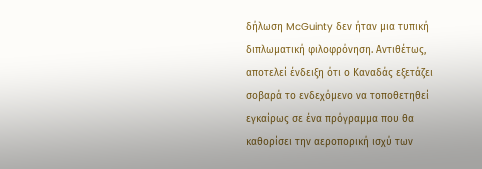δήλωση McGuinty δεν ήταν μια τυπική διπλωματική φιλοφρόνηση. Αντιθέτως, αποτελεί ένδειξη ότι ο Καναδάς εξετάζει σοβαρά το ενδεχόμενο να τοποθετηθεί εγκαίρως σε ένα πρόγραμμα που θα καθορίσει την αεροπορική ισχύ των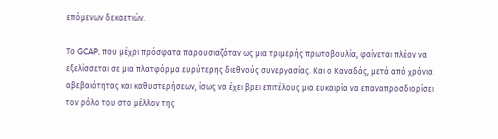επόμενων δεκαετιών.

Το GCAP, που μέχρι πρόσφατα παρουσιαζόταν ως μια τριμερής πρωτοβουλία, φαίνεται πλέον να εξελίσσεται σε μια πλατφόρμα ευρύτερης διεθνούς συνεργασίας. Και ο Καναδάς, μετά από χρόνια αβεβαιότητας και καθυστερήσεων, ίσως να έχει βρει επιτέλους μια ευκαιρία να επαναπροσδιορίσει τον ρόλο του στο μέλλον της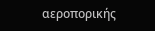αεροπορικής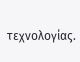τεχνολογίας.